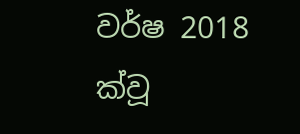වර්ෂ 2018 ක්වූ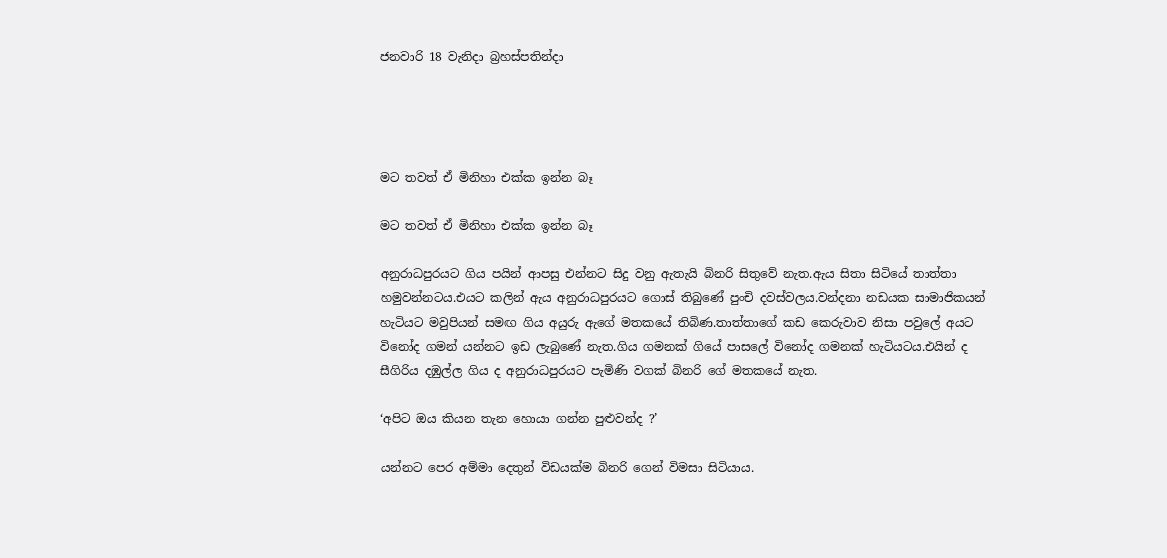ජනවාරි 18 වැනිදා බ්‍රහස්පතින්දා




මට තවත් ඒ මිනිහා එක්ක ඉන්න බෑ

මට තවත් ඒ මිනිහා එක්ක ඉන්න බෑ

අනුරාධපුරයට ගිය පයින් ආපසු එන්නට සිදු වනු ඇතැයි බිනරි සිතුවේ නැත.ඇය සිතා සිටියේ තාත්තා හමුවන්නටය.එයට කලින් ඇය අනුරාධපුරයට ගොස් තිබුණේ පුංචි දවස්වලය.වන්දනා නඩයක සාමාජිකයන් හැටියට මවුපියන් සමඟ ගිය අයුරු ඇගේ මතකයේ තිබිණ.තාත්තාගේ කඩ කෙරුවාව නිසා පවුලේ අයට විනෝද ගමන් යන්නට ඉඩ ලැබුණේ නැත.ගිය ගමනක් ගියේ පාසලේ විනෝද ගමනක් හැටියටය.එයින් ද සීගිරිය දඹුල්ල ගිය ද අනුරාධපුරයට පැමිණි වගක් බිනරි ගේ මතකයේ නැත.

‘අපිට ඔය කියන තැන හොයා ගන්න පුළුවන්ද ?’

යන්නට පෙර අම්මා දෙතුන් විඩයක්ම බිනරි ගෙන් විමසා සිටියාය.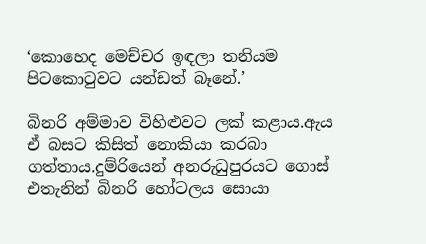‘කොහෙද මෙච්චර ඉඳලා තනියම පිටකොටුවට යන්ඩත් බෑනේ.’

බිනරි අම්මාව විහිළුවට ලක් කළාය.ඇය ඒ බසට කිසිත් නොකියා කරබා ගත්තාය.දුම්රියෙන් අනරුධුපුරයට ගොස් එතැනින් බිනරි හෝටලය සොයා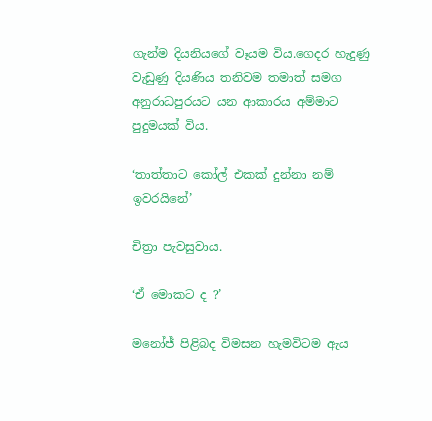ගැන්ම දියනියගේ වෑයම විය.ගෙදර හැදුණු වැඩුණු දියණිය තනිවම තමාත් සමග අනුරාධපුරයට යන ආකාරය අම්මාට පුදුමයක් විය.

‘තාත්තාට කෝල් එකක් දුන්නා නම් ඉවරයිනේ’

චිත්‍රා පැවසුවාය.

‘ඒ මොකට ද ?’

මනෝජ් පිළිබද විමසන හැමවිටම ඇය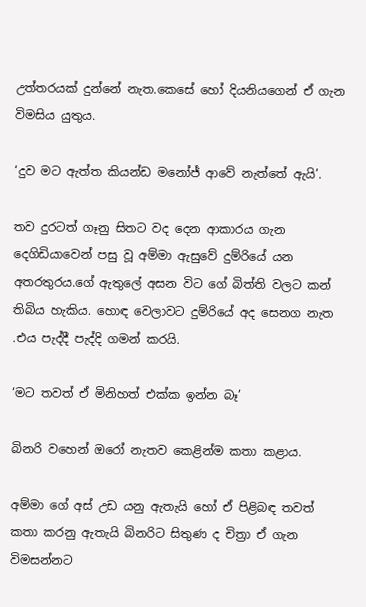උත්තරයක් දුන්නේ නැත.කෙසේ හෝ දියනියගෙන් ඒ ගැන විමසිය යුතුය.

‘දුව මට ඇත්ත කියන්ඩ මනෝජ් ආවේ නැත්තේ ඇයි’.

තව දුරටත් ගෑනු සිතට වද දෙන ආකාරය ගැන දෙගිඩියාවෙන් පසු වූ අම්මා ඇසුවේ දුම්රියේ යන අතරතුරය.ගේ ඇතුලේ අසන විට ගේ බිත්ති වලට කන් තිබිය හැකිය. හොඳ වෙලාවට දුම්රියේ අද සෙනග නැත .එය පැද්දී පැද්දි ගමන් කරයි.

‘මට තවත් ඒ මිනිහත් එක්ක ඉන්න බෑ’

බිනරි වහෙන් ඔරෝ නැතව කෙළින්ම කතා කළාය.

අම්මා ගේ අස් උඩ යනු ඇතැයි හෝ ඒ පිළිබඳ තවත් කතා කරනු ඇතැයි බිනරිට සිතුණ ද චිත්‍රා ඒ ගැන විමසන්නට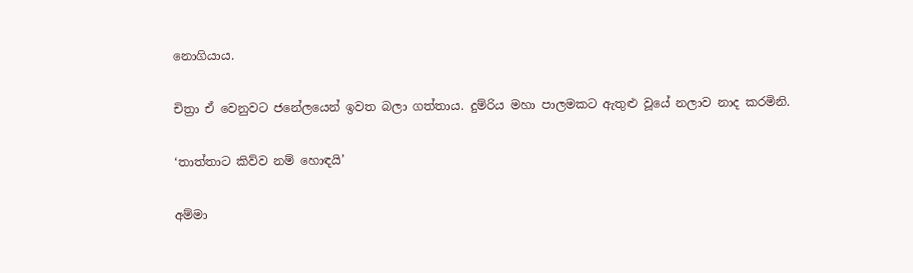නොගියාය.

චිත්‍රා ඒ වෙනුවට ජනේලයෙන් ඉවත බලා ගත්තාය. දුම්රිය මහා පාලමකට ඇතුළු වූයේ නලාව නාද කරමිනි.

‘තාත්තාට කිව්ව නම් හොඳයි’

අම්මා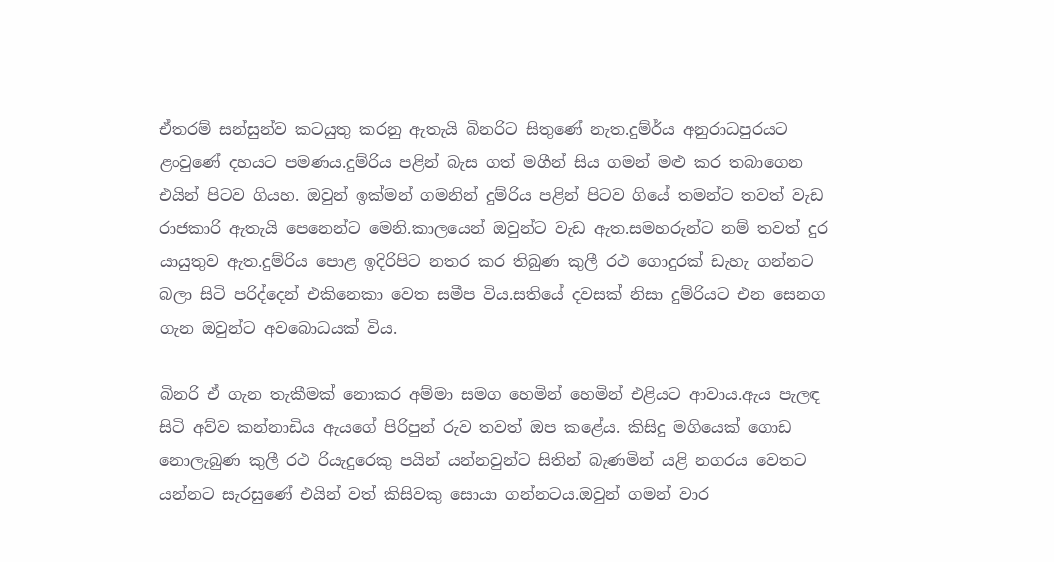ඒතරම් සන්සුන්ව කටයුතු කරනු ඇතැයි බිනරිට සිතුණේ නැත.දුම්ර්ය අනුරාධපුරයට ළංවුණේ දහයට පමණය.දුම්රිය පළින් බැස ගත් මගීන් සිය ගමන් මළු කර තබාගෙන එයින් පිටව ගියහ. ඔවුන් ඉක්මන් ගමනින් දුම්රිය පළින් පිටව ගියේ තමන්ට තවත් වැඩ රාජකාරි ඇතැයි පෙනෙන්ට මෙනි.කාලයෙන් ඔවුන්ට වැඩ ඇත.සමහරුන්ට නම් තවත් දුර යායුතුව ඇත.දුම්රිය පොළ ඉදිරිපිට නතර කර තිබුණ කුලී රථ ගොදුරක් ඩැහැ ගන්නට බලා සිටි පරිද්දෙන් එකිනෙකා වෙත සමීප විය.සතියේ දවසක් නිසා දුම්රියට එන සෙනග ගැන ඔවුන්ට අවබොධයක් විය.

බිනරි ඒ ගැන තැකීමක් නොකර අම්මා සමග හෙමින් හෙමින් එළියට ආවාය.ඇය පැලඳ සිටි අව්ව කන්නාඩිය ඇයගේ පිරිපුන් රුව තවත් ඔප කළේය. කිසිදු මගියෙක් ගොඩ නොලැබුණ කුලී රථ රියැදුරෙකු පයින් යන්නවුන්ට සිතින් බැණමින් යළි නගරය වෙතට යන්නට සැරසුණේ එයින් වත් කිසිවකු සොයා ගන්නටය.ඔවුන් ගමන් වාර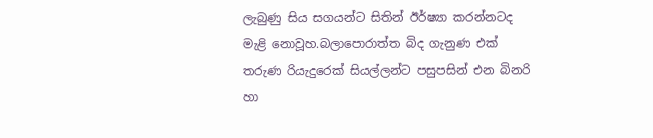ලැබුණු සිය සගයන්ට සිතින් ඊර්ෂ්‍යා කරන්නටද මැළි නොවූහ.බලාපොරාත්ත බිද ගැනුණ එක් තරුණ රියැදුරෙක් සියල්ලන්ට පසුපසින් එන බිනරි හා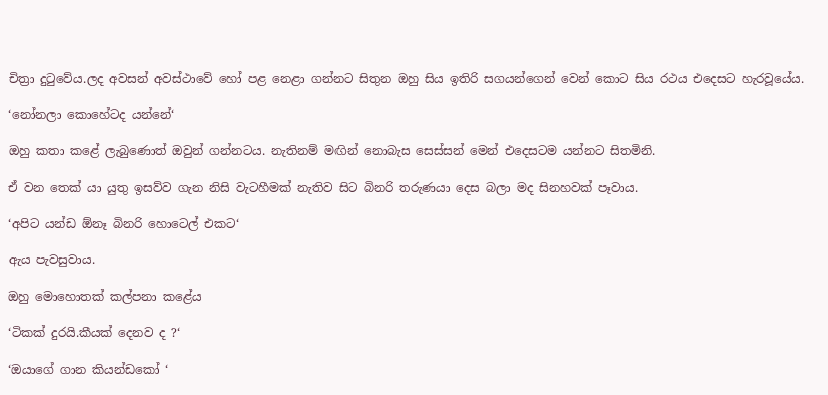චිත්‍රා දුටුවේය.ලද අවසන් අවස්ථාවේ හෝ පළ නෙළා ගන්නට සිතුන ඔහු සිය ඉතිරි සගයන්ගෙන් වෙන් කොට සිය රථය එදෙසට හැරවූයේය.

‘නෝනලා කොහේටද යන්නේ‘

ඔහු කතා කළේ ලැබුණොත් ඔවුන් ගන්නටය. නැතිනම් මඟින් නොබැස සෙස්සන් මෙන් එදෙසටම යන්නට සිතමිනි.

ඒ වන තෙක් යා යුතු ඉසව්ව ගැන නිසි වැටහීමක් නැතිව සිට බිනරි තරුණයා දෙස බලා මද සිනහවක් පෑවාය.

‘අපිට යන්ඩ ඕනෑ බිනරි හොටෙල් එකට‘

ඇය පැවසුවාය.

ඔහු මොහොතක් කල්පනා කළේය

‘ටිකක් දුරයි.කීයක් දෙනව ද ?‘

‘ඔයාගේ ගාන කියන්ඩකෝ ‘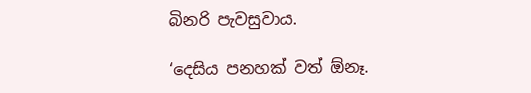බිනරි පැවසුවාය.

‘දෙසිය පනහක් වත් ඕනෑ.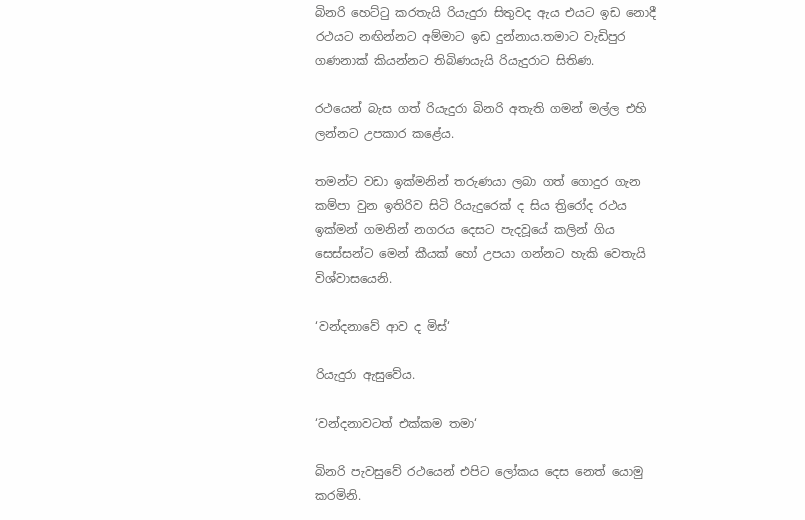බිනරි හෙට්ටු කරතැයි රියැදුරා සිතුවද ඇය එයට ඉඩ නොදී රථයට නඟින්නට අම්මාට ඉඩ දුන්නාය.තමාට වැඩිපුර ගණනාක් කියන්නට තිබිණයැයි රියැදුරාට සිතිණ.

රථයෙන් බැස ගත් රියැදුරා බිනරි අතැති ගමන් මල්ල එහි ලන්නට උපකාර කළේය.

තමන්ට වඩා ඉක්මනින් තරුණයා ලබා ගත් ගොදුර ගැන කම්පා වුන ඉතිරිව සිටි රියැදුරෙක් ද සිය ත්‍රිරෝද රථය ඉක්මන් ගමනින් නගරය දෙසට පැදවූයේ කලින් ගිය සෙස්සන්ට මෙන් කීයක් හෝ උපයා ගන්නට හැකි වෙතැයි විශ්වාසයෙනි.

‘වන්දනාවේ ආව ද මිස්‘

රියැදුරා ඇසුවේය.

‘වන්දනාවටත් එක්කම තමා‘

බිනරි පැවසුවේ රථයෙන් එපිට ලෝකය දෙස නෙත් යොමු කරමිනි.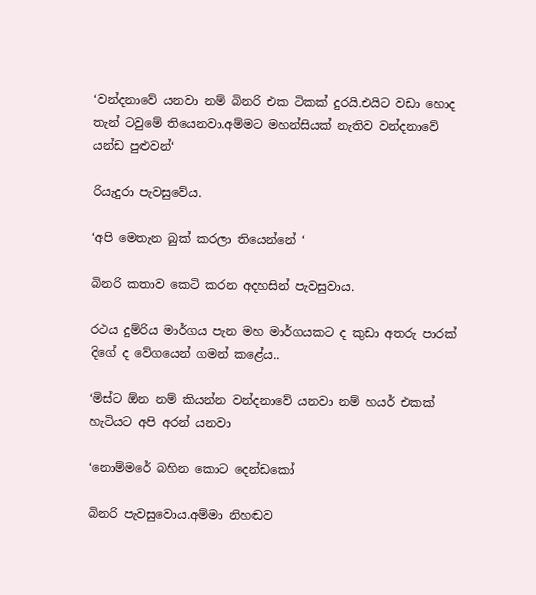‘වන්දනාවේ යනවා නම් බිනරි එක ටිකක් දුරයි.එයිට වඩා හොද තැන් ටවුමේ තියෙනවා.අම්මට මහන්සියක් නැතිව වන්දනාවේ යන්ඩ පුළුවන්‘

රියැදුරා පැවසුවේය.

‘අපි මෙතැන බුක් කරලා තියෙන්නේ ‘

බිනරි කතාව කෙටි කරන අදහසින් පැවසුවාය.

රථය දුම්රිය මාර්ගය පැන මහ මාර්ගයකට ද කුඩා අතරු පාරක් දිගේ ද වේගයෙන් ගමන් කළේය..

‘මිස්ට ඕන නම් කියන්න වන්දනාවේ යනවා නම් හයර් එකක් හැටියට අපි අරන් යනවා

‘නොම්මරේ බහින කොට දෙන්ඩකෝ

බිනරි පැවසුවොය.අම්මා නිහඬව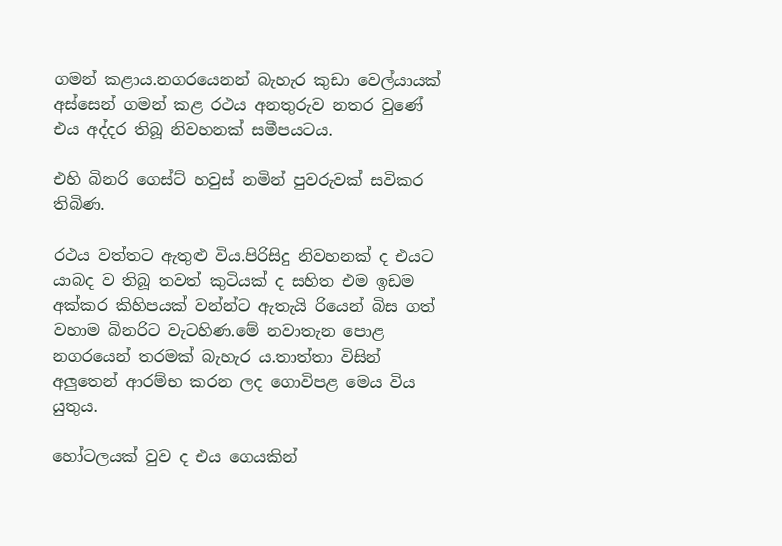ගමන් කළාය.නගරයෙනන් බැහැර කුඩා වෙල්යායක් අස්සෙන් ගමන් කළ රථය අනතුරුව නතර වුණේ එය අද්දර තිබූ නිවහනක් සමීපයටය.

එහි බිනරි ගෙස්ට් හවුස් නමින් පුවරුවක් සවිකර තිබිණ.

රථය වත්තට ඇතුළු විය.පිරිසිදු නිවහනක් ද එයට යාබද ව තිබූ තවත් කුටියක් ද සහිත එම ඉඩම අක්කර කිහිපයක් වන්න්ට ඇතැයි රියෙන් බිස ගත් වහාම බිනරිට වැටහිණ.මේ නවාතැන පොළ නගරයෙන් තරමක් බැහැර ය.තාත්තා විසින් අලුතෙන් ආරම්භ කරන ලද ගොවිපළ මෙය විය යුතුය.

හෝටලයක් වුව ද එය ගෙයකින්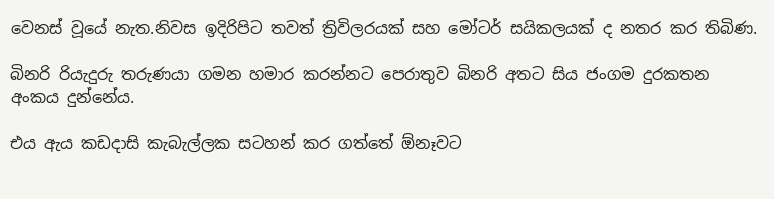වෙනස් වූයේ නැත.නිවස ඉදිරිපිට තවත් ත්‍රිවිලරයක් සහ මෝටර් සයිකලයක් ද නතර කර තිබිණ.

බිනරි රියැදුරු තරුණයා ගමන හමාර කරන්නට පෙරාතුව බිනරි අතට සිය ජංගම දුරකතන අංකය දුන්නේය.

එය ඇය කඩදාසි කැබැල්ලක සටහන් කර ගත්තේ ඕනෑවට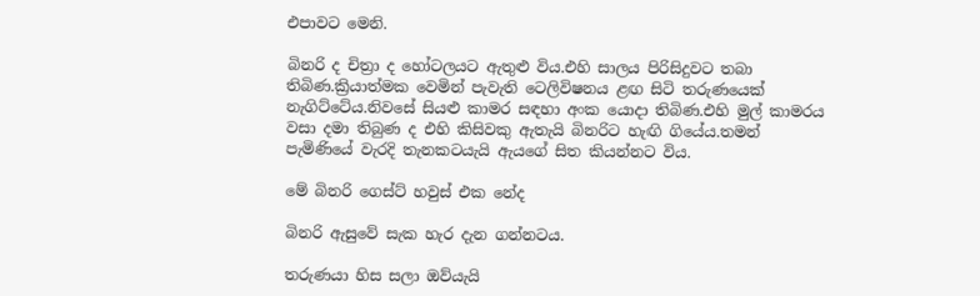එපාවට මෙනි.

බිනරි ද චිත්‍රා ද හෝටලයට ඇතුළු විය.එහි සාලය පිරිසිදුවට තබා තිබිණ.ක්‍රියාත්මක වෙමින් පැවැති ටෙලිවිෂනය ළඟ සිටි තරුණයෙක් නැගිට්ටේය.නිවසේ සියළු කාමර සඳහා අංක යොදා තිබිණ.එහි මුල් කාමරය වසා දමා තිබුණ ද එහි කිසිවකු ඇතැයි බිනරිට හැඟි ගියේය.තමන් පැමිණියේ වැරදි තැනකටයැයි ඇයගේ සිත කියන්නට විය.

මේ බිනරි ගෙස්ට් හවුස් එක නේද

බිනරි ඇසුවේ සැක හැර දැන ගන්නටය.

තරුණයා හිස සලා ඔව්යැයි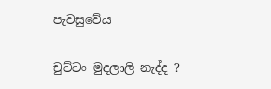පැවසුවේය

චුට්ටං මුදලාලි නැද්ද ?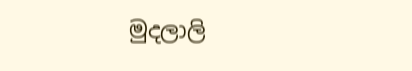මුදලාලි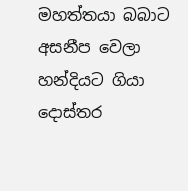මහත්තයා බබාට අසනීප වෙලා හන්දියට ගියා දොස්තර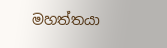මහත්තයා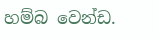හම්බ වෙන්ඩ.